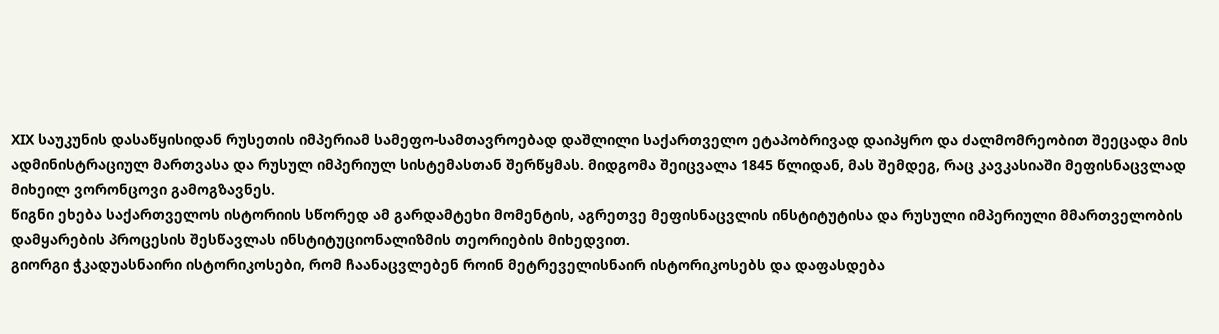XIX საუკუნის დასაწყისიდან რუსეთის იმპერიამ სამეფო-სამთავროებად დაშლილი საქართველო ეტაპობრივად დაიპყრო და ძალმომრეობით შეეცადა მის ადმინისტრაციულ მართვასა და რუსულ იმპერიულ სისტემასთან შერწყმას. მიდგომა შეიცვალა 1845 წლიდან, მას შემდეგ, რაც კავკასიაში მეფისნაცვლად მიხეილ ვორონცოვი გამოგზავნეს.
წიგნი ეხება საქართველოს ისტორიის სწორედ ამ გარდამტეხი მომენტის, აგრეთვე მეფისნაცვლის ინსტიტუტისა და რუსული იმპერიული მმართველობის დამყარების პროცესის შესწავლას ინსტიტუციონალიზმის თეორიების მიხედვით.
გიორგი ჭკადუასნაირი ისტორიკოსები, რომ ჩაანაცვლებენ როინ მეტრეველისნაირ ისტორიკოსებს და დაფასდება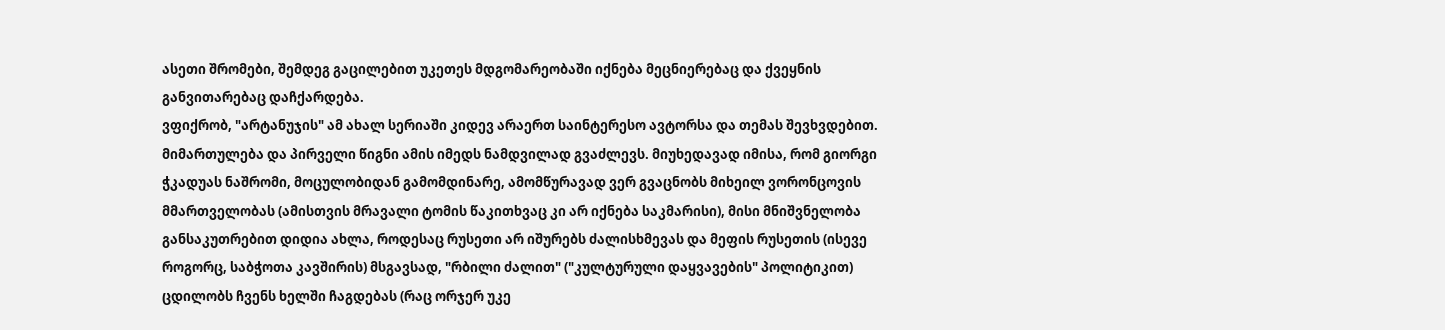ასეთი შრომები, შემდეგ გაცილებით უკეთეს მდგომარეობაში იქნება მეცნიერებაც და ქვეყნის განვითარებაც დაჩქარდება.
ვფიქრობ, "არტანუჯის" ამ ახალ სერიაში კიდევ არაერთ საინტერესო ავტორსა და თემას შევხვდებით. მიმართულება და პირველი წიგნი ამის იმედს ნამდვილად გვაძლევს. მიუხედავად იმისა, რომ გიორგი ჭკადუას ნაშრომი, მოცულობიდან გამომდინარე, ამომწურავად ვერ გვაცნობს მიხეილ ვორონცოვის მმართველობას (ამისთვის მრავალი ტომის წაკითხვაც კი არ იქნება საკმარისი), მისი მნიშვნელობა განსაკუთრებით დიდია ახლა, როდესაც რუსეთი არ იშურებს ძალისხმევას და მეფის რუსეთის (ისევე როგორც, საბჭოთა კავშირის) მსგავსად, "რბილი ძალით" ("კულტურული დაყვავების" პოლიტიკით) ცდილობს ჩვენს ხელში ჩაგდებას (რაც ორჯერ უკე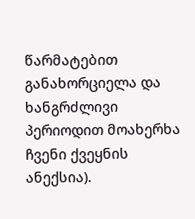წარმატებით განახორციელა და ხანგრძლივი პერიოდით მოახერხა ჩვენი ქვეყნის ანექსია).